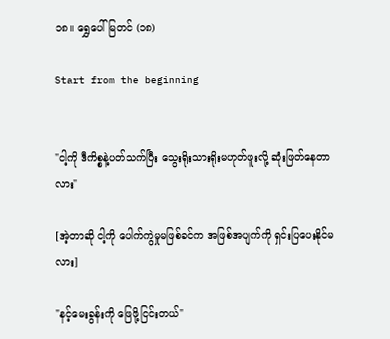၁၈။ ရွှေပေါ်မြတင် (၁၈)

Start from the beginning


"ငါ့ကို ဒီကိစ္စနဲ့ပတ်သက်ပြီး သွေးရိုးသားရိုးမဟုတ်ဖူးလို့ ဆုံးဖြတ်နေတာလား"

[အဲ့တာဆို ငါ့ကို ပေါက်ကွဲမှုမဖြစ်ခင်က အဖြစ်အပျက်ကို ရှင်းပြပေးနိုင်မလား]

"နင့်မေးခွန်းကို ဖြေဖို့ငြင်းတယ်"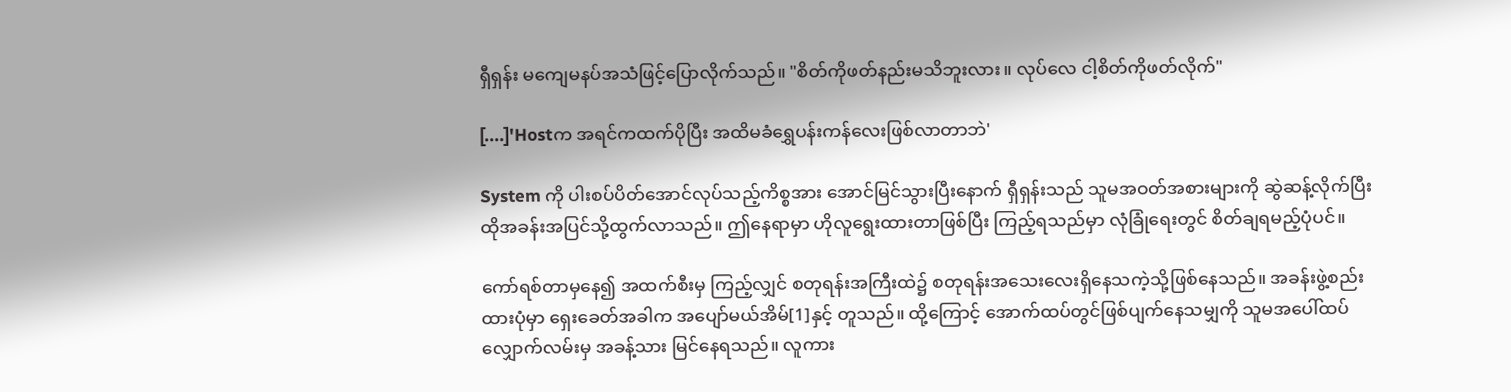ရှီရှန်း မကျေမနပ်အသံဖြင့်ပြောလိုက်သည်။ "စိတ်ကိုဖတ်နည်းမသိဘူးလား။ လုပ်လေ ငါ့စိတ်ကိုဖတ်လိုက်"

[....]'Hostက အရင်ကထက်ပိုပြီး အထိမခံရွှေပန်းကန်လေးဖြစ်လာတာဘဲ'

System ကို ပါးစပ်ပိတ်အောင်လုပ်သည့်ကိစ္စအား အောင်မြင်သွားပြီးနောက် ရှီရှန်းသည် သူမအဝတ်အစားများကို ဆွဲဆန့်လိုက်ပြီး ထိုအခန်းအပြင်သို့ထွက်လာသည်။ ဤနေရာမှာ ဟိုလူရွေးထားတာဖြစ်ပြီး ကြည့်ရသည်မှာ လုံခြုံရေးတွင် စိတ်ချရမည့်ပုံပင်။

ကော်ရစ်တာမှနေ၍ အထက်စီးမှ ကြည့်လျှင် စတုရန်းအကြီးထဲ၌ စတုရန်းအသေးလေးရှိနေသကဲ့သို့ဖြစ်နေသည်။ အခန်းဖွဲ့စည်းထားပုံမှာ ရှေးခေတ်အခါက အပျော်မယ်အိမ်[1]နှင့် တူသည်။ ထို့ကြောင့် အောက်ထပ်တွင်ဖြစ်ပျက်နေသမျှကို သူမအပေါ်ထပ်လျှောက်လမ်းမှ အခန့်သား မြင်နေရသည်။ လူကား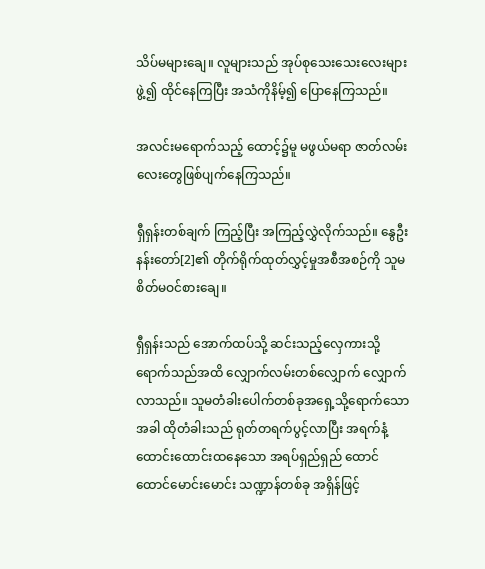သိပ်မများချေ။ လူများသည် အုပ်စုသေးသေးလေးများဖွဲ့၍ ထိုင်နေကြပြီး အသံကိုနိမ့်၍ ပြောနေကြသည်။

အလင်းမရောက်သည့် ထောင့်၌မူ မဖွယ်မရာ ဇာတ်လမ်းလေးတွေဖြစ်ပျက်နေကြသည်။

ရှီရှန်းတစ်ချက် ကြည့်ပြီး အကြည့်လွှဲလိုက်သည်။ နွေဦးနန်းတော်[2]၏ တိုက်ရိုက်ထုတ်လွှင့်မှုအစီအစဉ်ကို သူမ စိတ်မဝင်စားချေ။

ရှီရှန်းသည် အောက်ထပ်သို့ ဆင်းသည့်လှေကားသို့ ရောက်သည်အထိ လျှောက်လမ်းတစ်လျှောက် လျှောက်လာသည်။ သူမတံခါးပေါက်တစ်ခုအရှေ့သို့ရောက်သောအခါ ထိုတံခါးသည် ရုတ်တရက်ပွင့်လာပြီး အရက်နံ့ ထောင်းထောင်းထနေသော အရပ်ရှည်ရှည် ထောင်ထောင်မောင်းမောင်း သဏ္ဍာန်တစ်ခု အရှိန်ဖြင့်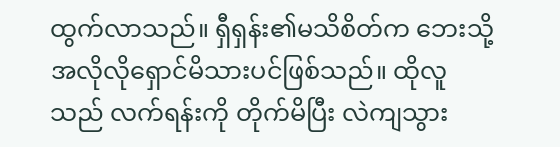ထွက်လာသည်။ ရှီရှန်း၏မသိစိတ်က ဘေးသို့အလိုလိုရှောင်မိသားပင်ဖြစ်သည်။ ထိုလူသည် လက်ရန်းကို တိုက်မိပြီး လဲကျသွား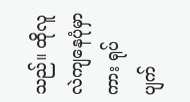သည်။ ထိုလူလဲကျနေပုံမှာကား ရုပ်ပျက်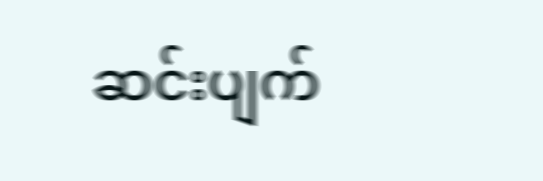ဆင်းပျက်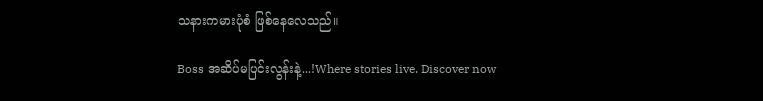သနားကမားပုံစံ ဖြစ်နေလေသည်။

Boss အဆိပ်မပြင်းလွန်းနဲ့...!Where stories live. Discover now